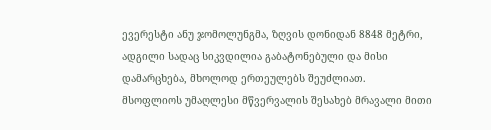ევერესტი ანუ ჯომოლუნგმა, ზღვის დონიდან 8848 მეტრი, ადგილი სადაც სიკვდილია გაბატონებული და მისი დამარცხება, მხოლოდ ერთეულებს შეუძლიათ.
მსოფლიოს უმაღლესი მწვერვალის შესახებ მრავალი მითი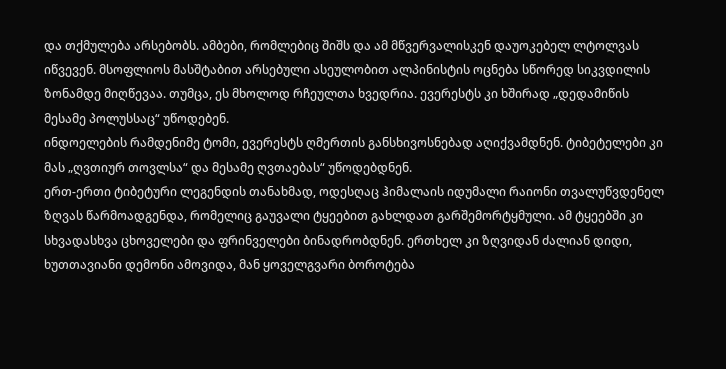და თქმულება არსებობს. ამბები, რომლებიც შიშს და ამ მწვერვალისკენ დაუოკებელ ლტოლვას იწვევენ. მსოფლიოს მასშტაბით არსებული ასეულობით ალპინისტის ოცნება სწორედ სიკვდილის ზონამდე მიღწევაა. თუმცა, ეს მხოლოდ რჩეულთა ხვედრია. ევერესტს კი ხშირად „დედამიწის მესამე პოლუსსაც“ უწოდებენ.
ინდოელების რამდენიმე ტომი, ევერესტს ღმერთის განსხივოსნებად აღიქვამდნენ. ტიბეტელები კი მას „ღვთიურ თოვლსა“ და მესამე ღვთაებას“ უწოდებდნენ.
ერთ-ერთი ტიბეტური ლეგენდის თანახმად, ოდესღაც ჰიმალაის იდუმალი რაიონი თვალუწვდენელ ზღვას წარმოადგენდა, რომელიც გაუვალი ტყეებით გახლდათ გარშემორტყმული. ამ ტყეებში კი სხვადასხვა ცხოველები და ფრინველები ბინადრობდნენ. ერთხელ კი ზღვიდან ძალიან დიდი, ხუთთავიანი დემონი ამოვიდა, მან ყოველგვარი ბოროტება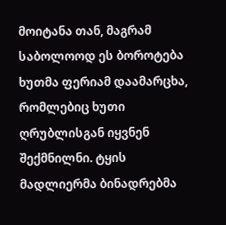მოიტანა თან, მაგრამ საბოლოოდ ეს ბოროტება ხუთმა ფერიამ დაამარცხა, რომლებიც ხუთი ღრუბლისგან იყვნენ შექმნილნი. ტყის მადლიერმა ბინადრებმა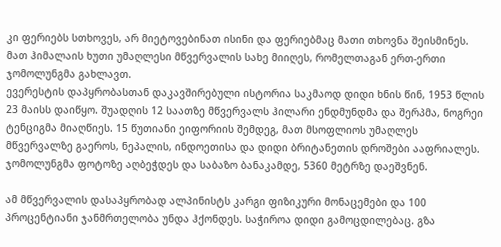კი ფერიებს სთხოვეს, არ მიეტოვებინათ ისინი და ფერიებმაც მათი თხოვნა შეისმინეს. მათ ჰიმალაის ხუთი უმაღლესი მწვერვალის სახე მიიღეს, რომელთაგან ერთ-ერთი ჯომოლუნგმა გახლავთ.
ევერესტის დაპყრობასთან დაკავშირებული ისტორია საკმაოდ დიდი ხნის წინ, 1953 წლის 23 მაისს დაიწყო. შუადღის 12 საათზე მწვერვალს ჰილარი ენდმუნდმა და შერპმა, ნოგრეი ტენციგმა მიაღწიეს. 15 წუთიანი ეიფორიის შემდეგ, მათ მსოფლიოს უმაღლეს მწვერვალზე გაეროს, ნეპალის, ინდოეთისა და დიდი ბრიტანეთის დროშები ააფრიალეს. ჯომოლუნგმა ფოტოზე აღბეჭდეს და საბაზო ბანაკამდე, 5360 მეტრზე დაეშვნენ.

ამ მწვერვალის დასაპყრობად ალპინისტს კარგი ფიზიკური მონაცემები და 100 პროცენტიანი ჯანმრთელობა უნდა ჰქონდეს. საჭიროა დიდი გამოცდილებაც. გზა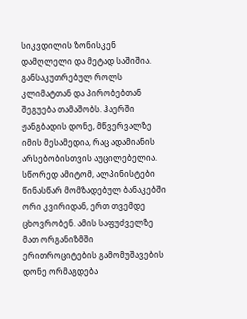სიკვდილის ზონისკენ დამღლელი და მეტად საშიშია.
განსაკუთრებულ როლს კლიმატთან და პირობებთან შეგუება თამაშობს. ჰაერში ჟანგბადის დონე, მწვერვალზე იმის მესამედია, რაც ადამიანის არსებობისთვის აუცილებელია. სწორედ ამიტომ, ალპინისტები წინასწარ მომზადებულ ბანაკებში ორი კვირიდან, ერთ თვემდე ცხოვრობენ. ამის საფუძველზე მათ ორგანიზმში ერითროციტების გამომუშავების დონე ორმაგდება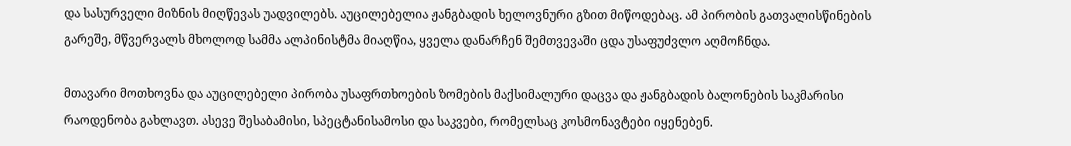და სასურველი მიზნის მიღწევას უადვილებს. აუცილებელია ჟანგბადის ხელოვნური გზით მიწოდებაც. ამ პირობის გათვალისწინების გარეშე, მწვერვალს მხოლოდ სამმა ალპინისტმა მიაღწია, ყველა დანარჩენ შემთვევაში ცდა უსაფუძვლო აღმოჩნდა.

მთავარი მოთხოვნა და აუცილებელი პირობა უსაფრთხოების ზომების მაქსიმალური დაცვა და ჟანგბადის ბალონების საკმარისი რაოდენობა გახლავთ. ასევე შესაბამისი, სპეცტანისამოსი და საკვები, რომელსაც კოსმონავტები იყენებენ.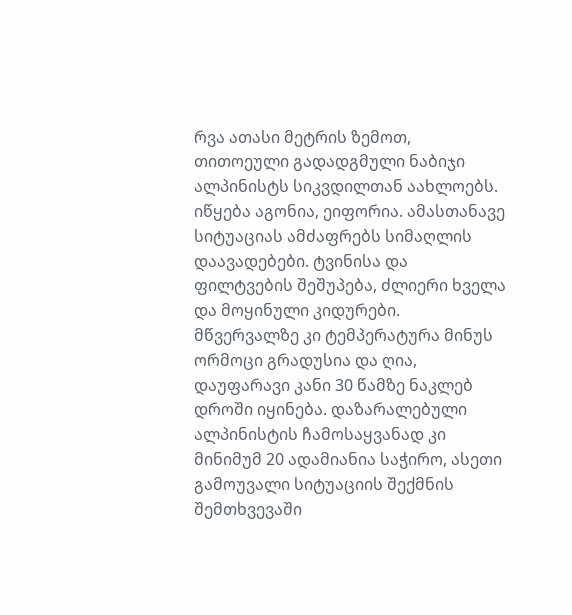რვა ათასი მეტრის ზემოთ, თითოეული გადადგმული ნაბიჯი ალპინისტს სიკვდილთან აახლოებს. იწყება აგონია, ეიფორია. ამასთანავე სიტუაციას ამძაფრებს სიმაღლის დაავადებები. ტვინისა და ფილტვების შეშუპება, ძლიერი ხველა და მოყინული კიდურები. მწვერვალზე კი ტემპერატურა მინუს ორმოცი გრადუსია და ღია, დაუფარავი კანი 30 წამზე ნაკლებ დროში იყინება. დაზარალებული ალპინისტის ჩამოსაყვანად კი მინიმუმ 20 ადამიანია საჭირო, ასეთი გამოუვალი სიტუაციის შექმნის შემთხვევაში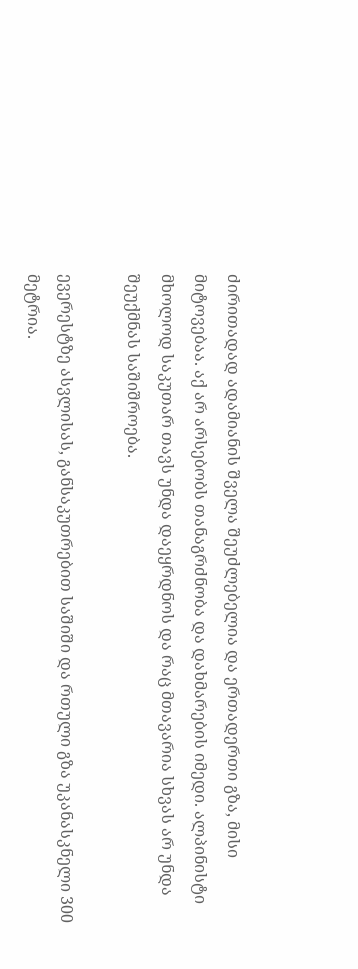ძირითადად ადამიანის შველა შეუძლებელია და ერთადერთი გზა, მისი მიტოვებაა. აქ არ არსებობს თანაგრძნობა და დახმარების იმედი. ალპინისტი მხოლოდ საკუთარ თავს უნდა დაეყრდნოს და რაც მთავარია სხვას არ უნდა შეუქმნას საშიშროება.

ევერესტზე ასვლისას, განსაკუთრებით საშიში და რთული გზა უკანასკნელი 300 მეტრია.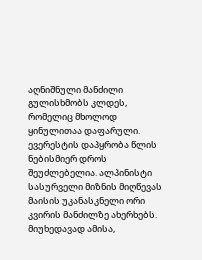აღნიშნული მანძილი გულისხმობს კლდეს, რომელიც მხოლოდ ყინულითაა დაფარული.
ევერესტის დაპყრობა წლის ნებისმიერ დროს შეუძლებელია. ალპინისტი სასურველი მიზნის მიღწევას მაისის უკანასკნელი ორი კვირის მანძილზე ახერხებს. მიუხედავად ამისა,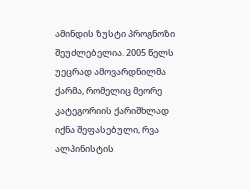ამინდის ზუსტი პროგნოზი შეუძლებელია. 2005 წელს უეცრად ამოვარდნილმა ქარმა, რომელიც მეორე კატეგორიის ქარიშხლად იქნა შეფასებული, რვა ალპინისტის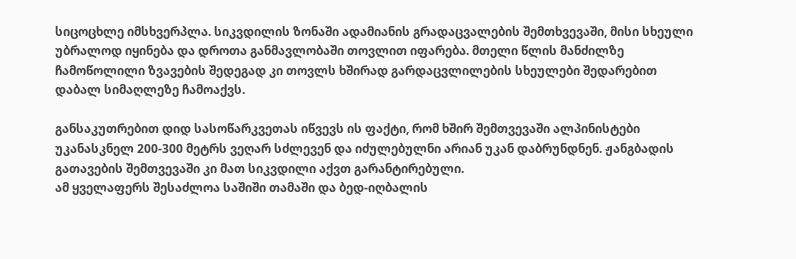სიცოცხლე იმსხვერპლა. სიკვდილის ზონაში ადამიანის გრადაცვალების შემთხვევაში, მისი სხეული უბრალოდ იყინება და დროთა განმავლობაში თოვლით იფარება. მთელი წლის მანძილზე ჩამოწოლილი ზვავების შედეგად კი თოვლს ხშირად გარდაცვლილების სხეულები შედარებით დაბალ სიმაღლეზე ჩამოაქვს.

განსაკუთრებით დიდ სასოწარკვეთას იწვევს ის ფაქტი, რომ ხშირ შემთვევაში ალპინისტები უკანასკნელ 200-300 მეტრს ვეღარ სძლევენ და იძულებულნი არიან უკან დაბრუნდნენ. ჟანგბადის გათავების შემთვევაში კი მათ სიკვდილი აქვთ გარანტირებული.
ამ ყველაფერს შესაძლოა საშიში თამაში და ბედ-იღბალის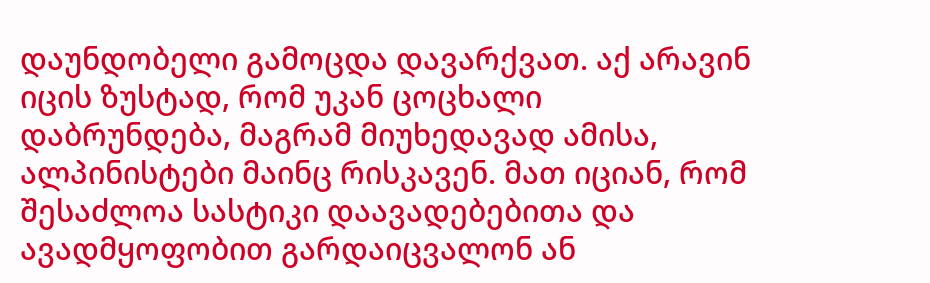დაუნდობელი გამოცდა დავარქვათ. აქ არავინ იცის ზუსტად, რომ უკან ცოცხალი დაბრუნდება, მაგრამ მიუხედავად ამისა, ალპინისტები მაინც რისკავენ. მათ იციან, რომ შესაძლოა სასტიკი დაავადებებითა და ავადმყოფობით გარდაიცვალონ ან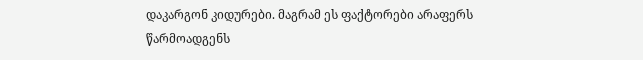დაკარგონ კიდურები. მაგრამ ეს ფაქტორები არაფერს წარმოადგენს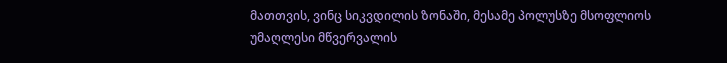მათთვის, ვინც სიკვდილის ზონაში, მესამე პოლუსზე მსოფლიოს უმაღლესი მწვერვალის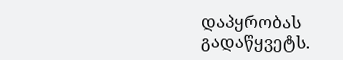დაპყრობას გადაწყვეტს.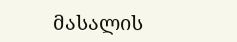მასალის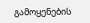გამოყენების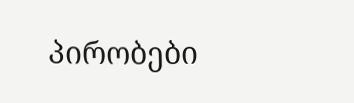პირობები